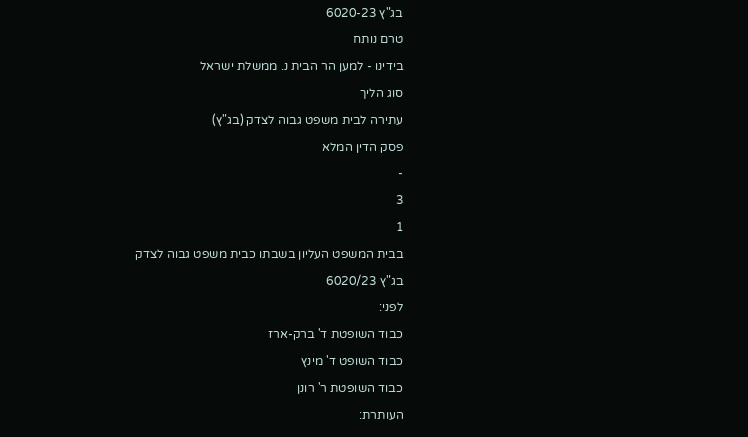בג"ץ 6020-23
טרם נותח
בידינו - למען הר הבית נ. ממשלת ישראל
סוג הליך
עתירה לבית משפט גבוה לצדק (בג"ץ)
פסק הדין המלא
-
3
1
בבית המשפט העליון בשבתו כבית משפט גבוה לצדק
בג"ץ 6020/23
לפני:
כבוד השופטת ד' ברק-ארז
כבוד השופט ד' מינץ
כבוד השופטת ר' רונן
העותרת: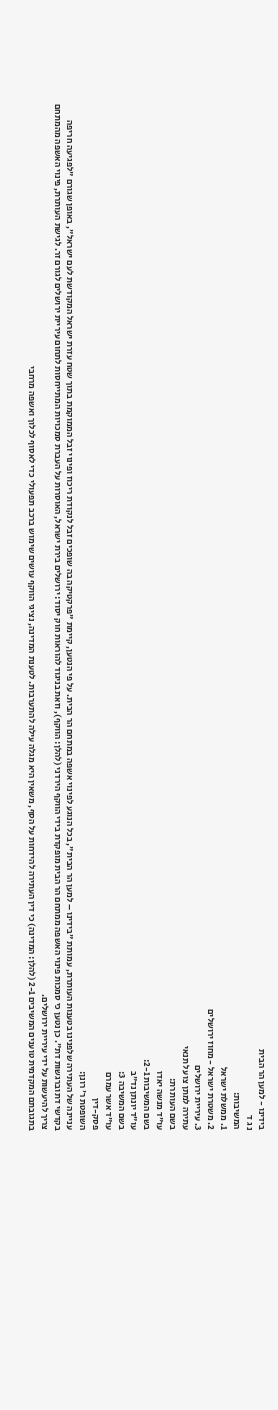בידינו - למען הר הבית
נ ג ד
המשיבות:
1. ממשלת ישראל
2. משטרת ישראל - מחוז ירושלים
3. עיריית ירושלים
עתירה למתן צו על תנאי
בשם העותרת:
עו"ד מנשה יאדו
בשם המשיבות 2-1:
עו"ד יונתן נד"ב
בשם המשיבה 3:
עו"ד אשר עמרם
פסק-דין
השופטת ר' רונן:
עניינה של העתירה שלפנינו בטענות העותרת, עמותת "בידינו – למען הר הבית", בכל הנוגע לפינוי אשפה במתחם הר הבית. על פי הנטען, קיימת "פרקטיקה בה שופכים זבל לנקודת ריכוז ופינוי זבל הממוקמת בתוך שטח עזרת ישראל המקודשת לעם ישראל", באופן שגורם "לפגיעה חריפה בקדשי דת וברגשות דת". כן נטען כי סמכות פינוי האשפה ממתחם הר הבית מופקדת בידי הווקף הירדני (להלן: הווקף), וזאת בניגוד להוראות חוק יסוד: ירושלים בירת ישראל, האוסרות על העברת סמכויות המתייחסות לתחום עיריית ירושלים לגורם זר. לגישת העותרת, פינוי האשפה מהמתחם צריך להיעשות על ידי עיריית ירושלים.
בתגובתם המקדמית טוענים המשיבים 2-1 (להלן: המדינה) כי דין העתירה להידחות על הסף, משאין היא מגלה עילה להתערבות. לטענת המדינה, נציגי הווקף עושים שימוש ברכב תפעולי כדי לאסוף לכלוך ואשפה מרחבי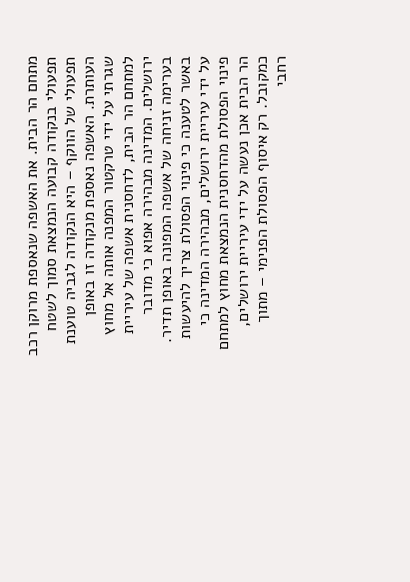מתחם הר הבית. את האשפה שנאספת מרוקן רכב תפעולי בנקודה קבועה הנמצאת סמוך לשטח תפעולי של הווקף – היא הנקודה לגביה טוענת העותרת. האשפה נאספת מנקודה זו באופן שגרתי על ידי טרקטור המפנה אותה אל מחוץ למתחם הר הבית, לדחסנית אשפה של עיריית ירושלים. המדינה מבהירה אפוא כי מדובר בערימה זניחה של אשפה המפונה באופן תדיר.
באשר לטענה כי פינוי הפסולת צריך להיעשות על ידי עיריית ירושלים, מבהירה המדינה כי פינוי הפסולת מהדחסנית הנמצאת מחוץ למתחם הר הבית אכן נעשה על ידי עיריית ירושלים, כמקובל. רק איסוף הפסולת הפנימי – מתוך רחבי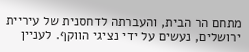מתחם הר הבית, והעברתה לדחסנית של עיריית ירושלים, נעשים על ידי נציגי הווקף. לעניין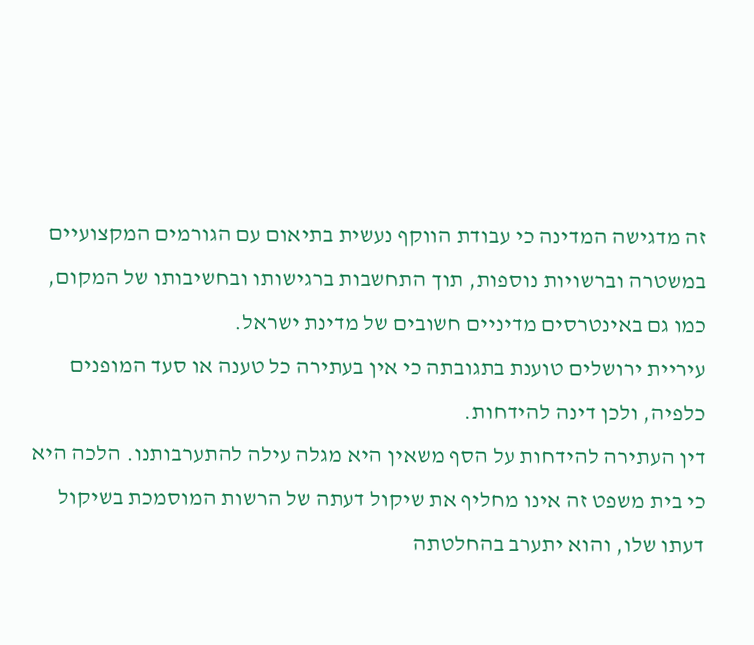זה מדגישה המדינה כי עבודת הווקף נעשית בתיאום עם הגורמים המקצועיים במשטרה וברשויות נוספות, תוך התחשבות ברגישותו ובחשיבותו של המקום, כמו גם באינטרסים מדיניים חשובים של מדינת ישראל.
עיריית ירושלים טוענת בתגובתה כי אין בעתירה כל טענה או סעד המופנים כלפיה, ולכן דינה להידחות.
דין העתירה להידחות על הסף משאין היא מגלה עילה להתערבותנו. הלכה היא כי בית משפט זה אינו מחליף את שיקול דעתה של הרשות המוסמכת בשיקול דעתו שלו, והוא יתערב בהחלטתה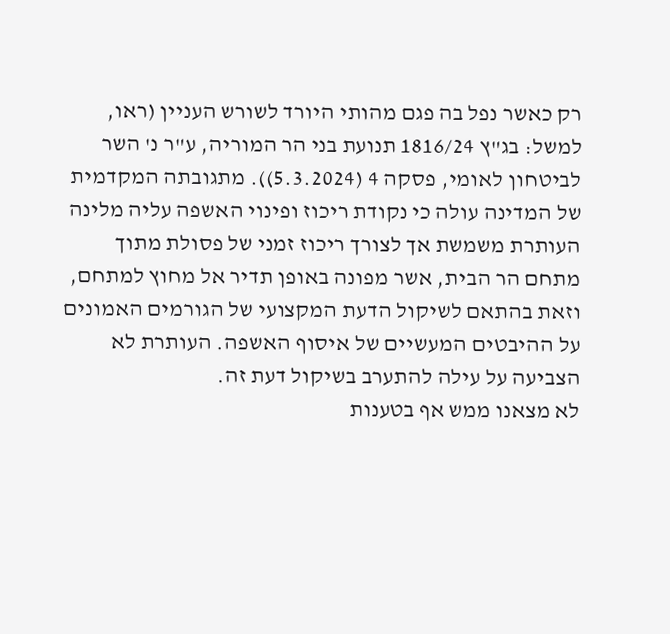רק כאשר נפל בה פגם מהותי היורד לשורש העניין (ראו, למשל: בג"ץ 1816/24 תנועת בני הר המוריה, ע"ר נ' השר לביטחון לאומי, פסקה 4 (5.3.2024)). מתגובתה המקדמית של המדינה עולה כי נקודת ריכוז ופינוי האשפה עליה מלינה העותרת משמשת אך לצורך ריכוז זמני של פסולת מתוך מתחם הר הבית, אשר מפונה באופן תדיר אל מחוץ למתחם, וזאת בהתאם לשיקול הדעת המקצועי של הגורמים האמונים על ההיבטים המעשיים של איסוף האשפה. העותרת לא הצביעה על עילה להתערב בשיקול דעת זה.
לא מצאנו ממש אף בטענות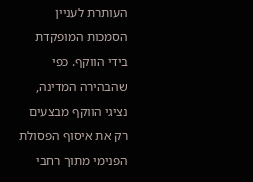העותרת לעניין הסמכות המופקדת בידי הווקף. כפי שהבהירה המדינה, נציגי הווקף מבצעים רק את איסוף הפסולת הפנימי מתוך רחבי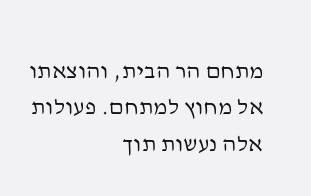מתחם הר הבית, והוצאתו אל מחוץ למתחם. פעולות אלה נעשות תוך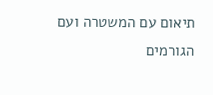תיאום עם המשטרה ועם הגורמים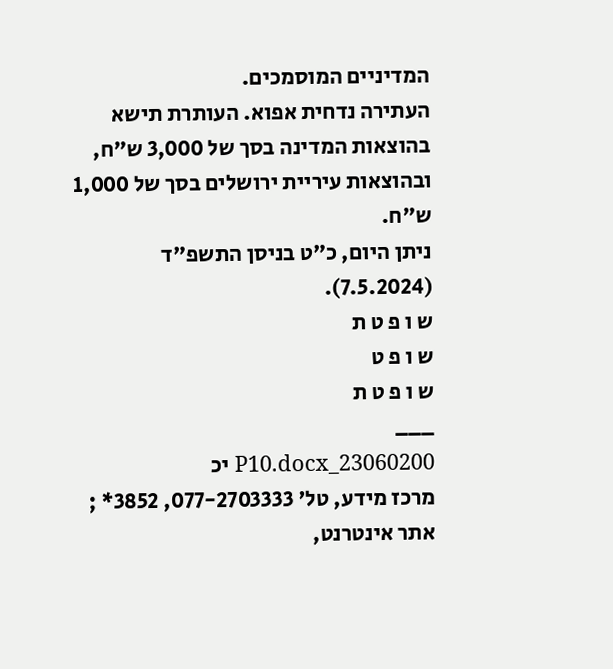המדיניים המוסמכים.
העתירה נדחית אפוא. העותרת תישא בהוצאות המדינה בסך של 3,000 ש"ח, ובהוצאות עיריית ירושלים בסך של 1,000 ש"ח.
ניתן היום, כ"ט בניסן התשפ"ד (7.5.2024).
ש ו פ ט ת
ש ו פ ט
ש ו פ ט ת
___
23060200_P10.docx יכ
מרכז מידע, טל' 077-2703333, 3852* ; אתר אינטרנט,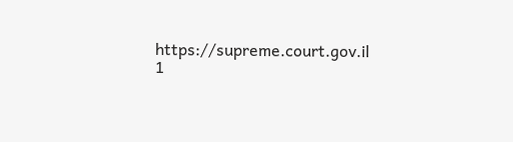https://supreme.court.gov.il
1